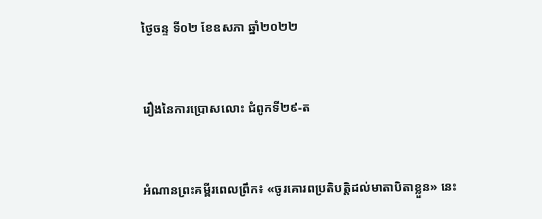ថ្ងៃចន្ទ ទី០២ ខែឧសភា ឆ្នាំ២០២២


រឿងនៃការប្រោសលោះ ជំពូកទី២៩-ត


អំណានព្រះគម្ពីរពេលព្រឹក៖ «ចូរគោរពប្រតិបត្តិដល់មាតាបិតាខ្លួន» នេះ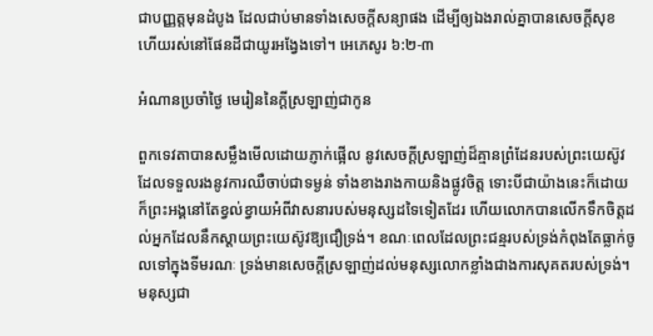ជាបញ្ញត្តមុនដំបូង ដែលជាប់មានទាំងសេចក្តីសន្យាផង ដើម្បីឲ្យឯងរាល់គ្នាបានសេចក្តីសុខ ហើយរស់នៅផែនដីជាយូរអង្វែងទៅ។ អេភេសូរ ៦:២-៣

អំណានប្រចាំថ្ងៃ មេរៀននៃក្តីស្រឡាញ់ជាកូន

ពួកទេវតាបានសម្លឹងមើលដោយភ្ញាក់ផ្អើល នូវសេចក្តីស្រឡាញ់ដ៏គ្មានព្រំដែនរបស់ព្រះយេស៊ូវ ដែលទទួលរងនូវការឈឺចាប់ជាទម្ងន់ ទាំងខាងរាងកាយនិងផ្លូវចិត្ត ទោះបីជាយ៉ាងនេះក៏ដោយ ក៏ព្រះអង្គនៅតែខ្វល់ខ្វាយអំពីវាសនារបស់មនុស្សដទៃទៀតដែរ ហើយលោកបានលើកទឹកចិត្តដល់អ្នកដែលនឹកស្តាយព្រះយេស៊ូវឱ្យជឿទ្រង់។ ខណៈពេលដែលព្រះជន្មរបស់ទ្រង់កំពុងតែធ្លាក់ចូលទៅក្នុងទីមរណៈ ទ្រង់មានសេចក្តីស្រឡាញ់ដល់មនុស្សលោកខ្លាំងជាងការសុគតរបស់ទ្រង់។ មនុស្សជា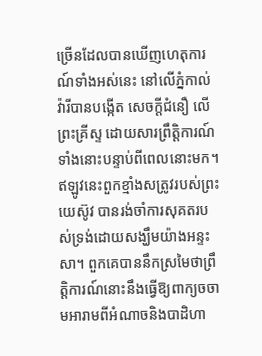ច្រើនដែលបានឃើញហេតុការណ៍ទាំងអស់នេះ នៅលើភ្នំកាល់វ៉ារីបានបង្កើត សេចក្តីជំនឿ លើព្រះគ្រីស្ទ ដោយសារព្រឹត្តិការណ៍ទាំងនោះបន្ទាប់ពីពេលនោះមក។ ឥឡូវនេះពួកខ្មាំងសត្រូវរបស់ព្រះយេស៊ូវ បានរង់ចាំការសុគតរបស់ទ្រង់ដោយសង្ឃឹមយ៉ាងអន្ទះសា។ ពួកគេបាននឹកស្រមៃថាព្រឹត្តិការណ៍នោះនឹងធ្វើឱ្យពាក្យចចាមអារាមពីអំណាចនិងបាដិហា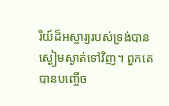រិយ៍ដ៏អស្ចារ្យរបស់ទ្រង់បានស្ងៀមស្ងាត់ទៅវិញ។ ពួកគេបានបញ្ចើច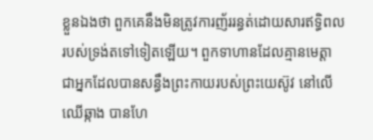ខ្លួនឯងថា ពួកគេនឹងមិនត្រូវការញ័ររន្ធត់ដោយសារឥទ្ធិពលរបស់ទ្រង់តទៅទៀតឡើយ។ ពួកទាហានដែលគ្មានមេត្តា ជាអ្នកដែលបានសន្ធឹងព្រះកាយរបស់ព្រះយេស៊ូវ នៅលើឈើឆ្កាង បានហែ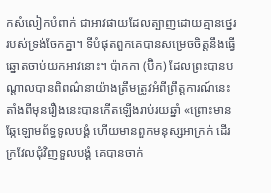កសំលៀកបំពាក់ ជាអាវផាយដែលត្បាញដោយគ្មានថ្នេររបស់ទ្រង់ចែកគ្នា។ ទីបំផុតពួកគេបានសម្រេចចិត្តនឹងធ្វើឆ្នោតចាប់យកអាវនោះ។ ប៉ាកកា (ប៊ិក) ដែលព្រះបានបណ្តាលបានពិពណ៌នាយ៉ាងត្រឹមត្រូវអំពីព្រឹត្តការណ៍នេះ តាំងពីមុនរឿងនេះបានកើតឡើងរាប់រយឆ្នាំ «ព្រោះមានឆ្កែឡោមព័ទ្ធទូលបង្គំ ហើយមានពួកមនុស្សអាក្រក់ ដើរក្រវែលជុំវិញទួលបង្គំ គេបានចាក់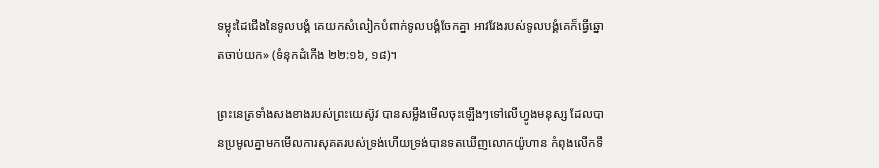ទម្លុះដៃជើងនៃទូលបង្គំ គេយកសំលៀកបំពាក់ទូលបង្គំចែកគ្នា អាវវែងរបស់ទូលបង្គំគេក៏ធ្វើឆ្នោតចាប់យក» (ទំនុកដំកើង ២២:១៦, ១៨)។

ព្រះនេត្រទាំងសងខាងរបស់ព្រះយេស៊ូវ បានសម្លឹងមើលចុះឡើងៗទៅលើហ្វូងមនុស្ស ដែលបានប្រមូលគ្នាមកមើលការសុគតរបស់ទ្រង់ហើយទ្រង់បានទតឃើញលោកយ៉ូហាន កំពុងលើកទឹ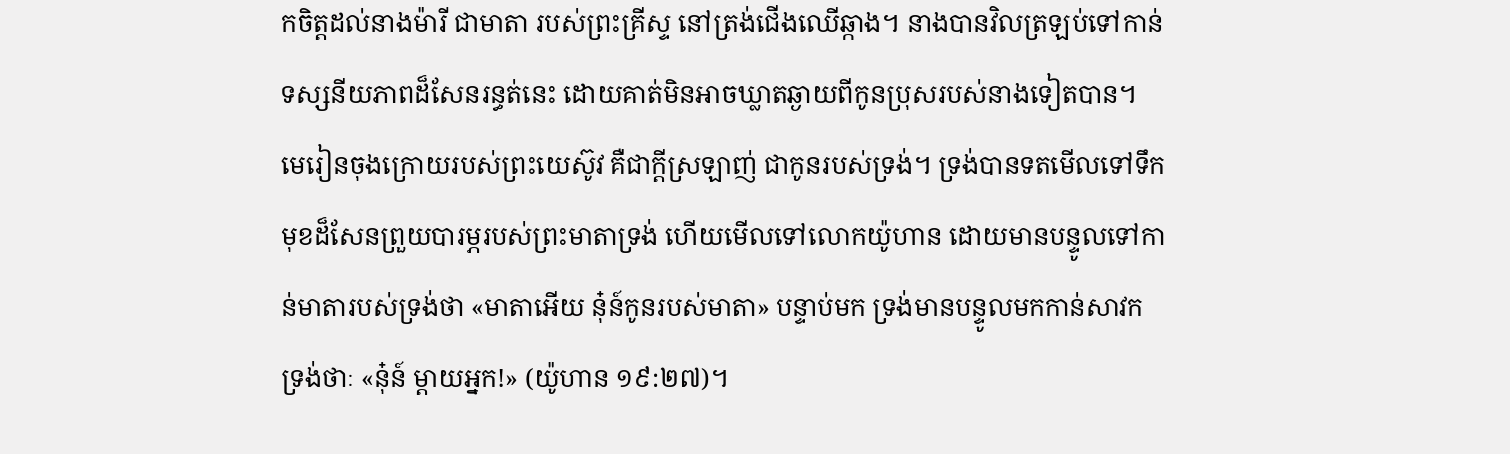កចិត្តដល់នាងម៉ារី ជាមាតា របស់ព្រះគ្រីស្ទ នៅត្រង់ជើងឈើឆ្កាង។ នាងបានវិលត្រឡប់ទៅកាន់ ទស្សនីយភាពដ៏សែនរន្ធត់នេះ ដោយគាត់មិនអាចឃ្លាតឆ្ងាយពីកូនប្រុសរបស់នាងទៀតបាន។ មេរៀនចុងក្រោយរបស់ព្រះយេស៊ូវ គឺជាក្តីស្រឡាញ់ ជាកូនរបស់ទ្រង់។ ទ្រង់បានទតមើលទៅទឹកមុខដ៏សែនព្រួយបារម្ភរបស់ព្រះមាតាទ្រង់ ហើយមើលទៅលោកយ៉ូហាន ដោយមានបន្ទូលទៅកាន់មាតារបស់ទ្រង់ថា «មាតាអើយ នុ៎ន៍កូនរបស់មាតា» បន្ទាប់មក ទ្រង់មានបន្ទូលមកកាន់សាវកទ្រង់ថាៈ «នុ៎ន៍ ម្តាយអ្នក!» (យ៉ូហាន ១៩:២៧)។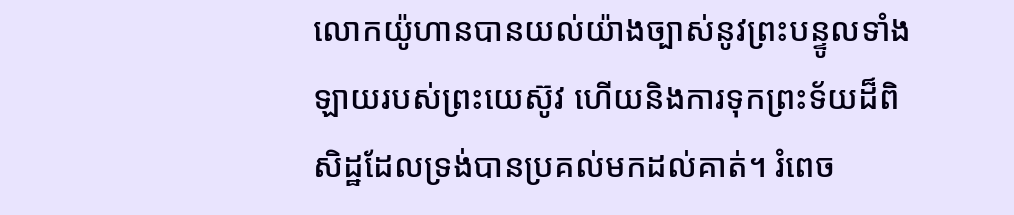លោកយ៉ូហានបានយល់យ៉ាងច្បាស់នូវព្រះបន្ទូលទាំងឡាយរបស់ព្រះយេស៊ូវ ហើយនិងការទុកព្រះទ័យដ៏ពិសិដ្ឋដែលទ្រង់បានប្រគល់មកដល់គាត់។ រំពេច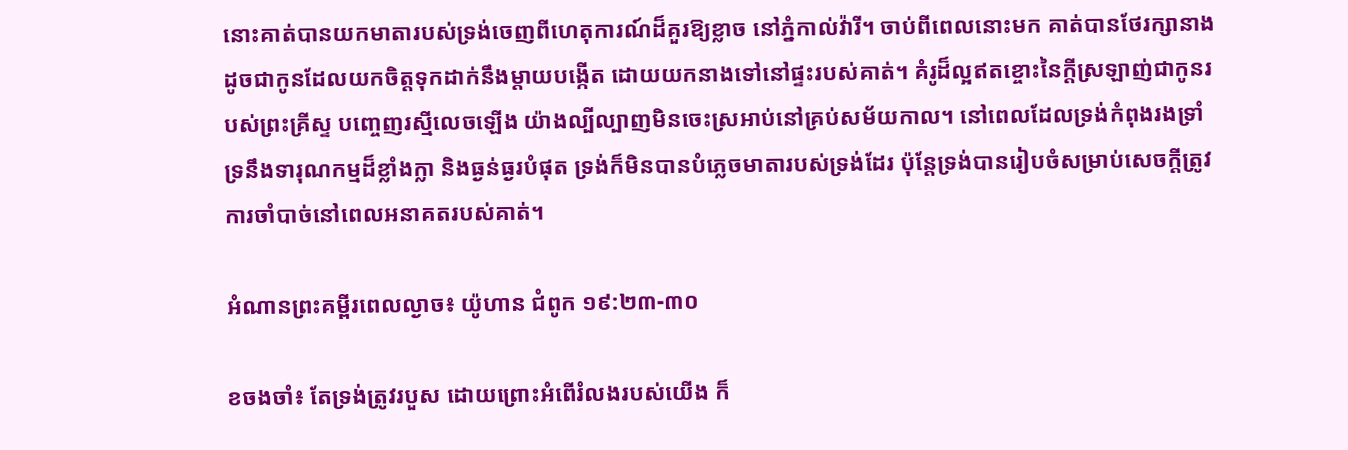នោះគាត់បានយកមាតារបស់ទ្រង់ចេញពីហេតុការណ៍ដ៏គួរឱ្យខ្លាច នៅភ្នំកាល់វ៉ារី។ ចាប់ពីពេលនោះមក គាត់បានថែរក្សានាងដូចជាកូនដែលយកចិត្តទុកដាក់នឹងម្តាយបង្កើត ដោយយកនាងទៅនៅផ្ទះរបស់គាត់។ គំរូដ៏ល្អឥតខ្ចោះនៃក្តីស្រឡាញ់ជាកូនរបស់ព្រះគ្រីស្ទ បញ្ចេញរស្មីលេចឡើង យ៉ាងល្បីល្បាញមិនចេះស្រអាប់នៅគ្រប់សម័យកាល។ នៅពេលដែលទ្រង់កំពុងរងទ្រាំទ្រនឹងទារុណកម្មដ៏ខ្លាំងក្លា និងធ្ងន់ធ្ងរបំផុត ទ្រង់ក៏មិនបានបំភ្លេចមាតារបស់ទ្រង់ដែរ ប៉ុន្តែទ្រង់បានរៀបចំសម្រាប់សេចក្តីត្រូវការចាំបាច់នៅពេលអនាគតរបស់គាត់។

អំណានព្រះគម្ពីរពេលល្ងាច៖ យ៉ូហាន ជំពូក ១៩:២៣-៣០

ខចងចាំ៖ តែទ្រង់ត្រូវរបួស ដោយព្រោះអំពើរំលងរបស់យើង ក៏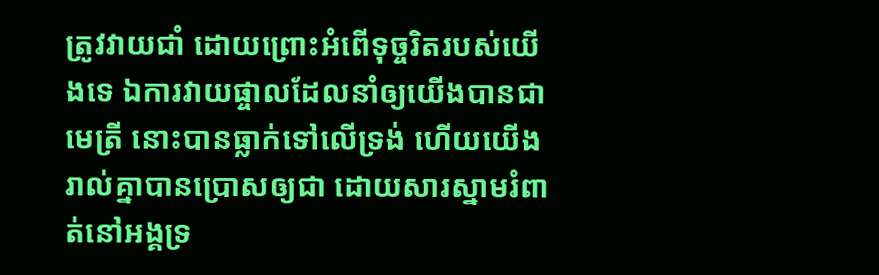ត្រូវវាយជាំ ដោយព្រោះអំពើទុច្ចរិតរបស់យើងទេ ឯការវាយផ្ចាលដែលនាំឲ្យយើងបានជាមេត្រី នោះបានធ្លាក់ទៅលើទ្រង់ ហើយយើងរាល់គ្នាបានប្រោសឲ្យជា ដោយសារស្នាមរំពាត់នៅអង្គទ្រ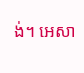ង់។ អេសា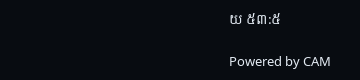យ ៥៣:៥

Powered by CAM